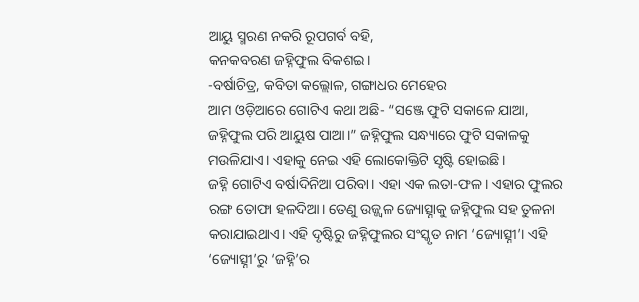ଆୟୁ ସ୍ମରଣ ନକରି ରୂପଗର୍ବ ବହି,
କନକବରଣ ଜହ୍ନିଫୁଲ ବିକଶଇ।
-ବର୍ଷାଚିତ୍ର, କବିତା କଲ୍ଲୋଳ, ଗଙ୍ଗାଧର ମେହେର
ଆମ ଓଡ଼ିଆରେ ଗୋଟିଏ କଥା ଅଛି- “ସଞ୍ଜେ ଫୁଟି ସକାଳେ ଯାଆ, ଜହ୍ନିଫୁଲ ପରି ଆୟୁଷ ପାଆ।” ଜହ୍ନିଫୁଲ ସନ୍ଧ୍ୟାରେ ଫୁଟି ସକାଳକୁ ମଉଳିଯାଏ। ଏହାକୁ ନେଇ ଏହି ଲୋକୋକ୍ତିଟି ସୃଷ୍ଟି ହୋଇଛି।
ଜହ୍ନି ଗୋଟିଏ ବର୍ଷାଦିନିଆ ପରିବା। ଏହା ଏକ ଲତା-ଫଳ। ଏହାର ଫୁଲର ରଙ୍ଗ ତୋଫା ହଳଦିଆ। ତେଣୁ ଉଜ୍ଜ୍ୱଳ ଜ୍ୟୋତ୍ସ୍ନାକୁ ଜହ୍ନିଫୁଲ ସହ ତୁଳନା କରାଯାଇଥାଏ। ଏହି ଦୃଷ୍ଟିରୁ ଜହ୍ନିଫୁଲର ସଂସ୍କୃତ ନାମ ‘ଜ୍ୟୋତ୍ସ୍ନୀ’। ଏହି ‘ଜ୍ୟୋତ୍ସ୍ନୀ’ରୁ ‘ଜହ୍ନି’ର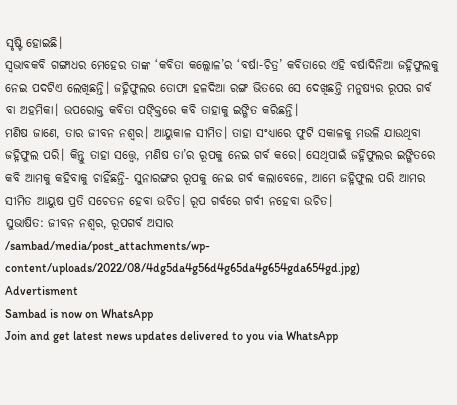ସୃଷ୍ଟି ହୋଇଛି।
ସ୍ୱଭାବକବି ଗଙ୍ଗାଧର ମେହେର ତାଙ୍କ ‘କବିତା କଲ୍ଲୋଳ’ର ‘ବର୍ଷା-ଚିତ୍ର’ କବିତାରେ ଏହି ବର୍ଷାଦିନିଆ ଜହ୍ନିଫୁଲକୁ ନେଇ ପଦଟିଏ ଲେଖିଛନ୍ତି। ଜହ୍ନିଫୁଲର ତୋଫା ହଳଦିଆ ରଙ୍ଗ ଭିତରେ ସେ ଦେଖିଛନ୍ତି ମନୁଷ୍ୟର ରୂପର ଗର୍ବ ବା ଅହମିକା। ଉପରୋକ୍ତ କବିତା ପଙ୍କ୍ତିରେ କବି ତାହାକୁ ଇଙ୍ଗିତ କରିଛନ୍ତି।
ମଣିଷ ଜାଣେ, ତାର ଜୀବନ ନଶ୍ୱର। ଆୟୁକାଳ ସୀମିତ। ତାହା ସଂଧ୍ୟାରେ ଫୁଟି ସକାଳକୁ ମଉଳି ଯାଉଥିବା ଜହ୍ନିଫୁଲ ପରି। କିନ୍ତୁ ତାହା ସତ୍ତ୍ୱେ, ମଣିଷ ତା’ର ରୂପକୁ ନେଇ ଗର୍ବ କରେ। ସେଥିପାଇଁ ଜହ୍ନିଫୁଲର ଇଙ୍ଗିତରେ କବି ଆମକୁ କହିବାକୁ ଚାହିଁଛନ୍ତି- ସୁନାରଙ୍ଗର ରୂପକୁ ନେଇ ଗର୍ବ କଲାବେଳେ, ଆମେ ଜହ୍ନିଫୁଲ ପରି ଆମର ସୀମିତ ଆୟୁଷ ପ୍ରତି ସଚେତନ ହେବା ଉଚିତ। ରୂପ ଗର୍ବରେ ଗର୍ବୀ ନହେବା ଉଚିତ।
ସୁଭାଷିତ: ଜୀବନ ନଶ୍ୱର, ରୂପଗର୍ବ ଅସାର
/sambad/media/post_attachments/wp-content/uploads/2022/08/4dg5da4g56d4g65da4g654gda654gd.jpg)
Advertisment
Sambad is now on WhatsApp
Join and get latest news updates delivered to you via WhatsApp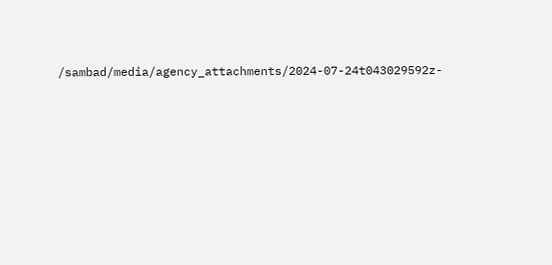/sambad/media/agency_attachments/2024-07-24t043029592z-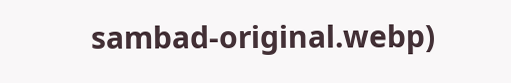sambad-original.webp)